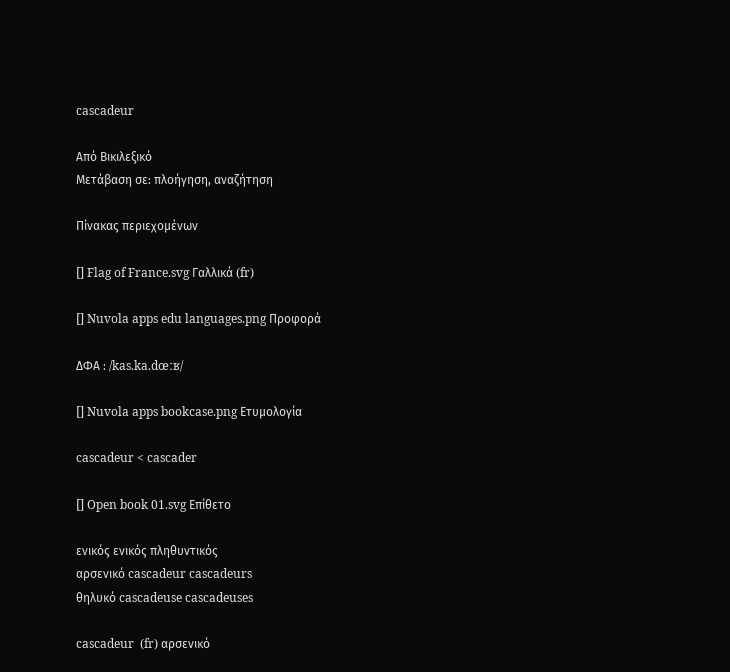cascadeur

Από Βικιλεξικό
Μετάβαση σε: πλοήγηση, αναζήτηση

Πίνακας περιεχομένων

[] Flag of France.svg Γαλλικά (fr)

[] Nuvola apps edu languages.png Προφορά

ΔΦΑ : /kas.ka.dœːʁ/

[] Nuvola apps bookcase.png Ετυμολογία

cascadeur < cascader

[] Open book 01.svg Επίθετο

ενικός ενικός πληθυντικός
αρσενικό cascadeur cascadeurs
θηλυκό cascadeuse cascadeuses

cascadeur  (fr) αρσενικό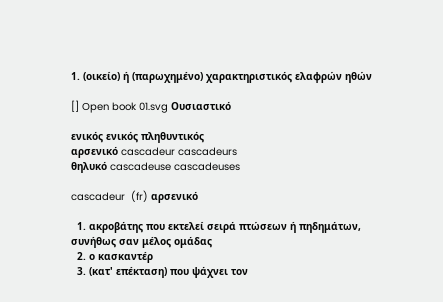1. (οικείο) ή (παρωχημένο) χαρακτηριστικός ελαφρών ηθών

[] Open book 01.svg Ουσιαστικό

ενικός ενικός πληθυντικός
αρσενικό cascadeur cascadeurs
θηλυκό cascadeuse cascadeuses

cascadeur  (fr) αρσενικό

  1. ακροβάτης που εκτελεί σειρά πτώσεων ή πηδημάτων, συνήθως σαν μέλος ομάδας
  2. ο κασκαντέρ
  3. (κατ' επέκταση) που ψάχνει τον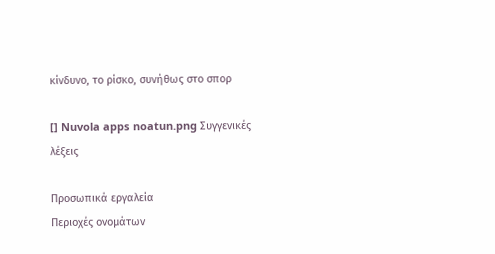κίνδυνο, το ρίσκο, συνήθως στο σπορ

[] Nuvola apps noatun.png Συγγενικές λέξεις

Προσωπικά εργαλεία
Περιοχές ονομάτων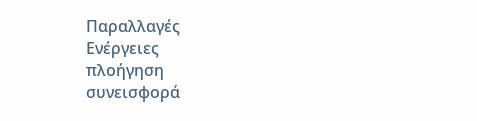Παραλλαγές
Ενέργειες
πλοήγηση
συνεισφορά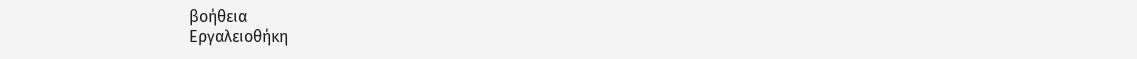βοήθεια
Εργαλειοθήκη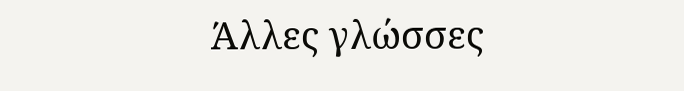Άλλες γλώσσες